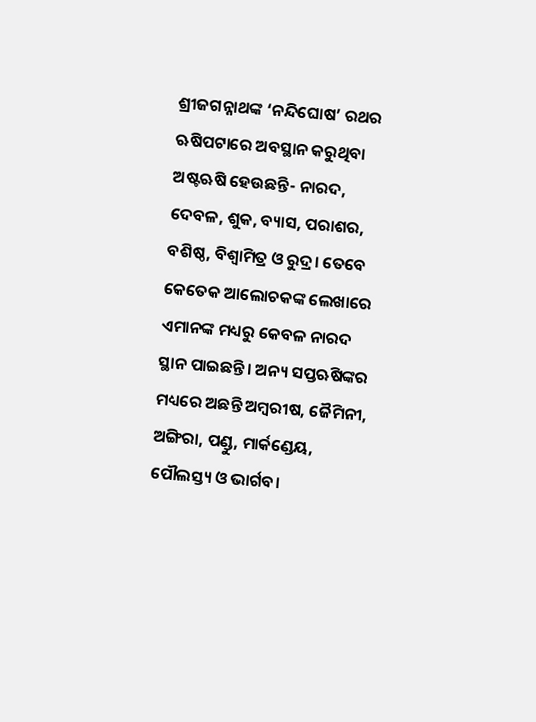ଶ୍ରୀଜଗନ୍ନାଥଙ୍କ ‘ନନ୍ଦିଘୋଷ’ ରଥର ଋଷିପଟାରେ ଅବସ୍ଥାନ କରୁଥିବା ଅଷ୍ଟଋଷି ହେଉଛନ୍ତି- ନାରଦ, ଦେବଳ, ଶୁକ, ବ୍ୟାସ, ପରାଶର, ବଶିଷ୍ଠ, ବିଶ୍ୱାମିତ୍ର ଓ ରୁଦ୍ର। ତେବେ କେତେକ ଆଲୋଚକଙ୍କ ଲେଖାରେ ଏମାନଙ୍କ ମଧ୍ୟରୁ କେବଳ ନାରଦ ସ୍ଥାନ ପାଇଛନ୍ତି। ଅନ୍ୟ ସପ୍ତଋଷିଙ୍କର ମଧ୍ୟରେ ଅଛନ୍ତି ଅମ୍ବରୀଷ, ଜୈମିନୀ, ଅଙ୍ଗିରା, ପଣ୍ଡୁ, ମାର୍କଣ୍ଡେୟ, ପୌଲସ୍ତ୍ୟ ଓ ଭାର୍ଗବ।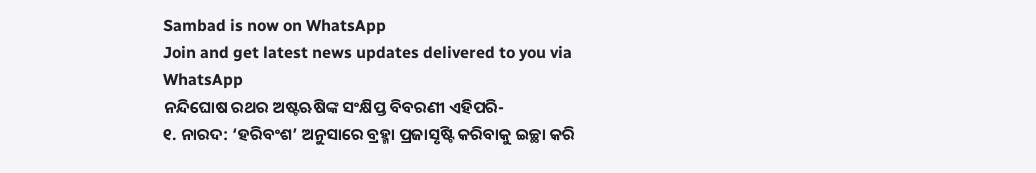Sambad is now on WhatsApp
Join and get latest news updates delivered to you via WhatsApp
ନନ୍ଦିଘୋଷ ରଥର ଅଷ୍ଟଋଷିଙ୍କ ସଂକ୍ଷିପ୍ତ ବିବରଣୀ ଏହିପରି-
୧. ନାରଦ: ‘ହରିବଂଶ’ ଅନୁସାରେ ବ୍ରହ୍ମା ପ୍ରଜାସୃଷ୍ଟି କରିବାକୁ ଇଚ୍ଛା କରି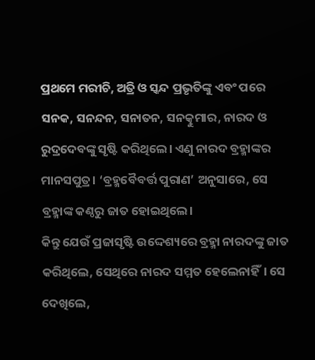ପ୍ରଥମେ ମରୀଚି, ଅତ୍ରି ଓ ସ୍କନ୍ଦ ପ୍ରଭୃତିଙ୍କୁ ଏବଂ ପରେ ସନକ, ସନନ୍ଦନ, ସନାତନ, ସନତ୍କୁମାର, ନାରଦ ଓ ରୁଦ୍ରଦେବଙ୍କୁ ସୃଷ୍ଟି କରିଥିଲେ। ଏଣୁ ନାରଦ ବ୍ରହ୍ମାଙ୍କର ମାନସପୁତ୍ର। ‘ବ୍ରହ୍ମବୈବର୍ତ୍ତ ପୁରାଣ’ ଅନୁସାରେ, ସେ ବ୍ରହ୍ମାଙ୍କ କଣ୍ଠରୁ ଜାତ ହୋଇଥିଲେ।
କିନ୍ତୁ ଯେଉଁ ପ୍ରଜାସୃଷ୍ଟି ଉଦ୍ଦେଶ୍ୟରେ ବ୍ରହ୍ମା ନାରଦଙ୍କୁ ଜାତ କରିଥିଲେ, ସେଥିରେ ନାରଦ ସମ୍ମତ ହେଲେନାହିଁ। ସେ ଦେଖିଲେ,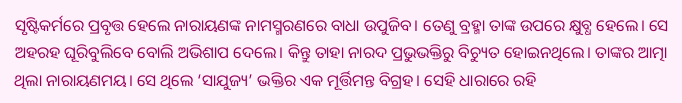ସୃଷ୍ଟିକର୍ମରେ ପ୍ରବୃତ୍ତ ହେଲେ ନାରାୟଣଙ୍କ ନାମସ୍ମରଣରେ ବାଧା ଉପୁଜିବ। ତେଣୁ ବ୍ରହ୍ମା ତାଙ୍କ ଉପରେ କ୍ଷୁବ୍ଧ ହେଲେ। ସେ ଅହରହ ଘୂରିବୁଲିବେ ବୋଲି ଅଭିଶାପ ଦେଲେ। କିନ୍ତୁ ତାହା ନାରଦ ପ୍ରଭୁଭକ୍ତିରୁ ବିଚ୍ୟୁତ ହୋଇନଥିଲେ। ତାଙ୍କର ଆତ୍ମା ଥିଲା ନାରାୟଣମୟ। ସେ ଥିଲେ ‘ସାଯୁଜ୍ୟ’ ଭକ୍ତିର ଏକ ମୂର୍ତ୍ତିମନ୍ତ ବିଗ୍ରହ। ସେହି ଧାରାରେ ରହି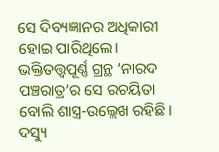ସେ ଦିବ୍ୟଜ୍ଞାନର ଅଧିକାରୀ ହୋଇ ପାରିଥିଲେ। ଭକ୍ତିତତ୍ତ୍ଵପୂର୍ଣ୍ଣ ଗ୍ରନ୍ଥ ‘ନାରଦ ପଞ୍ଚରାତ୍ର’ର ସେ ରଚୟିତା ବୋଲି ଶାସ୍ତ୍ର-ଉଲ୍ଲେଖ ରହିଛି। ଦସ୍ୟୁ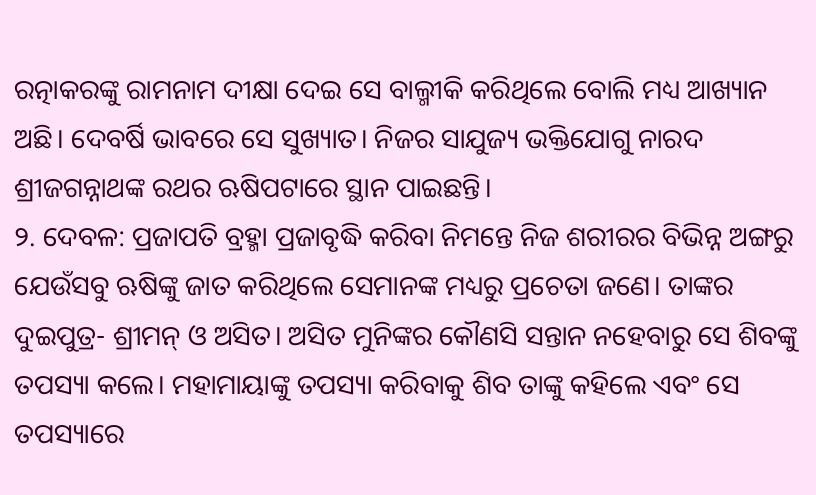ରତ୍ନାକରଙ୍କୁ ରାମନାମ ଦୀକ୍ଷା ଦେଇ ସେ ବାଲ୍ମୀକି କରିଥିଲେ ବୋଲି ମଧ୍ୟ ଆଖ୍ୟାନ ଅଛି। ଦେବର୍ଷି ଭାବରେ ସେ ସୁଖ୍ୟାତ। ନିଜର ସାଯୁଜ୍ୟ ଭକ୍ତିଯୋଗୁ ନାରଦ ଶ୍ରୀଜଗନ୍ନାଥଙ୍କ ରଥର ଋଷିପଟାରେ ସ୍ଥାନ ପାଇଛନ୍ତି।
୨. ଦେବଳ: ପ୍ରଜାପତି ବ୍ରହ୍ମା ପ୍ରଜାବୃଦ୍ଧି କରିବା ନିମନ୍ତେ ନିଜ ଶରୀରର ବିଭିନ୍ନ ଅଙ୍ଗରୁ ଯେଉଁସବୁ ଋଷିଙ୍କୁ ଜାତ କରିଥିଲେ ସେମାନଙ୍କ ମଧ୍ୟରୁ ପ୍ରଚେତା ଜଣେ। ତାଙ୍କର ଦୁଇପୁତ୍ର- ଶ୍ରୀମନ୍ ଓ ଅସିତ। ଅସିତ ମୁନିଙ୍କର କୌଣସି ସନ୍ତାନ ନହେବାରୁ ସେ ଶିବଙ୍କୁ ତପସ୍ୟା କଲେ। ମହାମାୟାଙ୍କୁ ତପସ୍ୟା କରିବାକୁ ଶିବ ତାଙ୍କୁ କହିଲେ ଏବଂ ସେ ତପସ୍ୟାରେ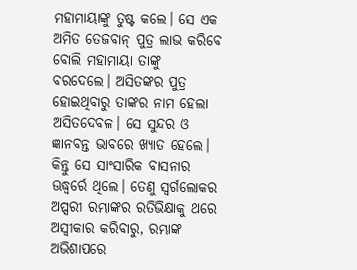ମହାମାୟାଙ୍କୁ ତୁଷ୍ଟ କଲେ। ସେ ଏକ ଅମିତ ତେଜବାନ୍ ପୁତ୍ର ଲାଭ କରିବେ ବୋଲି ମହାମାୟା ତାଙ୍କୁ ବରଦେଲେ। ଅସିତଙ୍କର ପୁତ୍ର ହୋଇଥିବାରୁ ତାଙ୍କର ନାମ ହେଲା ଅସିତଦେବଳ। ସେ ସୁନ୍ଦର ଓ ଜ୍ଞାନବନ୍ତ ଭାବରେ ଖ୍ୟାତ ହେଲେ। କିନ୍ତୁ ସେ ସାଂସାରିକ ବାସନାର ଊଦ୍ଧ୍ଵର୍ରେ ଥିଲେ। ତେଣୁ ସ୍ୱର୍ଗଲୋକର ଅପ୍ସରୀ ରମ୍ଭାଙ୍କର ରତିଭିକ୍ଷାକୁ ଥରେ ଅସ୍ୱୀକାର କରିବାରୁ, ରମ୍ଭାଙ୍କ ଅଭିଶାପରେ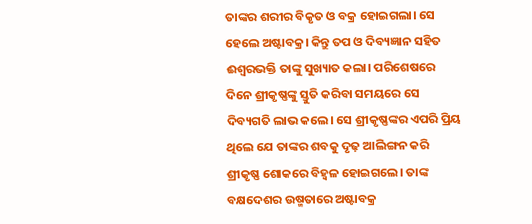ତାଙ୍କର ଶରୀର ବିକୃତ ଓ ବକ୍ର ହୋଇଗଲା। ସେ ହେଲେ ଅଷ୍ଟାବକ୍ର। କିନ୍ତୁ ତପ ଓ ଦିବ୍ୟଜ୍ଞାନ ସହିତ ଈଶ୍ୱରଭକ୍ତି ତାଙ୍କୁ ସୁଖ୍ୟାତ କଲା। ପରିଶେଷରେ ଦିନେ ଶ୍ରୀକୃଷ୍ଣଙ୍କୁ ସ୍ତୁତି କରିବା ସମୟରେ ସେ ଦିବ୍ୟଗତି ଲାଭ କଲେ। ସେ ଶ୍ରୀକୃଷ୍ଣଙ୍କର ଏପରି ପ୍ରିୟ ଥିଲେ ଯେ ତାଙ୍କର ଶବକୁ ଦୃଢ଼ ଆଲିଙ୍ଗନ କରି ଶ୍ରୀକୃଷ୍ଣ ଶୋକରେ ବିହ୍ଵଳ ହୋଇଗଲେ। ତାଙ୍କ ବକ୍ଷଦେଶର ଉଷ୍ମତାରେ ଅଷ୍ଟାବକ୍ର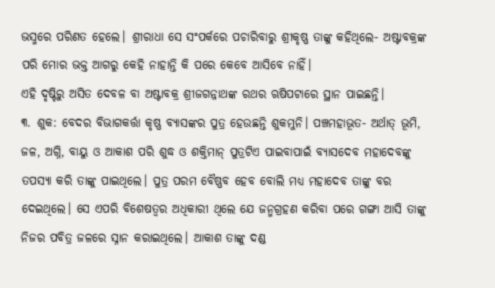ଭସ୍ମରେ ପରିଣତ ହେଲେ। ଶ୍ରୀରାଧା ସେ ସଂପର୍କରେ ପଚାରିବାରୁ ଶ୍ରୀକୃଷ୍ଣ ତାଙ୍କୁ କହିଥିଲେ- ଅଷ୍ଟାବକ୍ରଙ୍କ ପରି ମୋର ଭକ୍ତ ଆଗରୁ କେହି ନାହାନ୍ତି କି ପରେ କେବେ ଆସିବେ ନାହିଁ।
ଏହି ଦୃଷ୍ଟିରୁ ଅସିତ ଦେବଳ ବା ଅଷ୍ଟାବକ୍ର ଶ୍ରୀଜଗନ୍ନାଥଙ୍କ ରଥର ଋଷିପଟାରେ ସ୍ଥାନ ପାଇଛନ୍ତି।
୩. ଶୁକ: ବେଦର ବିଭାଗକର୍ତ୍ତା କୃଷ୍ଣ ବ୍ୟାସଙ୍କର ପୁତ୍ର ହେଉଛନ୍ତି ଶୁକମୁନି। ପଞ୍ଚମହାଭୂତ- ଅର୍ଥାତ୍ ଭୂମି, ଜଳ, ଅଗ୍ନି, ବାୟୁ ଓ ଆକାଶ ପରି ଶୁଦ୍ଧ ଓ ଶକ୍ତିମାନ୍ ପୁତ୍ରଟିଏ ପାଇବାପାଇଁ ବ୍ୟାସଦେବ ମହାଦେବଙ୍କୁ ତପସ୍ୟା କରି ତାଙ୍କୁ ପାଇଥିଲେ। ପୁତ୍ର ପରମ ବୈଷ୍ଣବ ହେବ ବୋଲି ମଧ୍ୟ ମହାଦେବ ତାଙ୍କୁ ବର ଦେଇଥିଲେ। ସେ ଏପରି ବିଶେଷତ୍ଵର ଅଧିକାରୀ ଥିଲେ ଯେ ଜନ୍ମଗ୍ରହଣ କରିବା ପରେ ଗଙ୍ଗା ଆସି ତାଙ୍କୁ ନିଜର ପବିତ୍ର ଜଳରେ ସ୍ନାନ କରାଇଥିଲେ। ଆକାଶ ତାଙ୍କୁ ଦଣ୍ଡ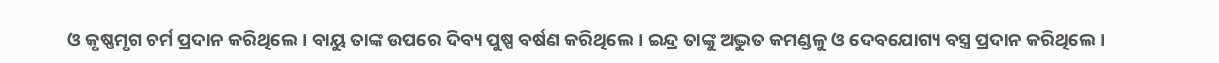ଓ କୃଷ୍ଣମୃଗ ଚର୍ମ ପ୍ରଦାନ କରିଥିଲେ। ବାୟୁ ତାଙ୍କ ଉପରେ ଦିବ୍ୟ ପୁଷ୍ପ ବର୍ଷଣ କରିଥିଲେ। ଇନ୍ଦ୍ର ତାଙ୍କୁ ଅଦ୍ଭୁତ କମଣ୍ଡଳୁ ଓ ଦେବଯୋଗ୍ୟ ବସ୍ତ୍ର ପ୍ରଦାନ କରିଥିଲେ।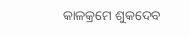କାଳକ୍ରମେ ଶୁକଦେବ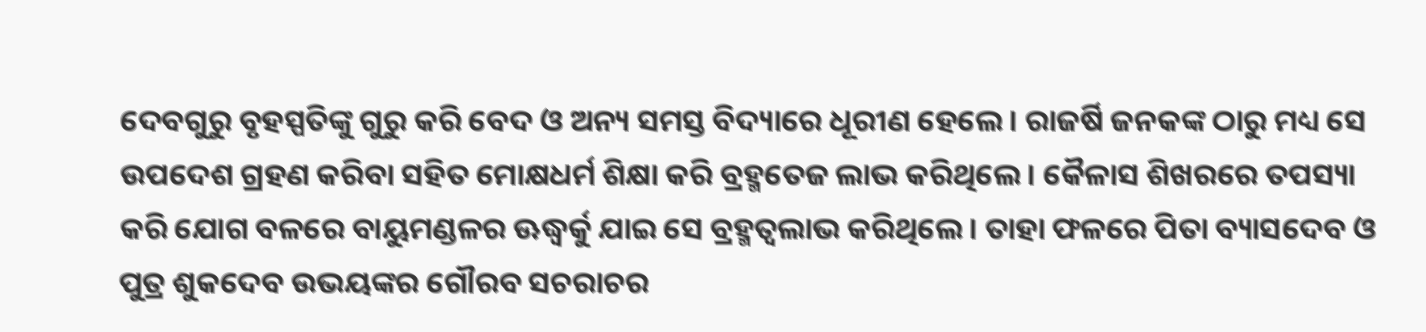ଦେବଗୁରୁ ବୃହସ୍ପତିଙ୍କୁ ଗୁରୁ କରି ବେଦ ଓ ଅନ୍ୟ ସମସ୍ତ ବିଦ୍ୟାରେ ଧୂରୀଣ ହେଲେ। ରାଜର୍ଷି ଜନକଙ୍କ ଠାରୁ ମଧ୍ୟ ସେ ଉପଦେଶ ଗ୍ରହଣ କରିବା ସହିତ ମୋକ୍ଷଧର୍ମ ଶିକ୍ଷା କରି ବ୍ରହ୍ମତେଜ ଲାଭ କରିଥିଲେ। କୈଳାସ ଶିଖରରେ ତପସ୍ୟା କରି ଯୋଗ ବଳରେ ବାୟୁମଣ୍ଡଳର ଊଦ୍ଧ୍ଵର୍କୁ ଯାଇ ସେ ବ୍ରହ୍ମତ୍ଵଲାଭ କରିଥିଲେ। ତାହା ଫଳରେ ପିତା ବ୍ୟାସଦେବ ଓ ପୁତ୍ର ଶୁକଦେବ ଉଭୟଙ୍କର ଗୌରବ ସଚରାଚର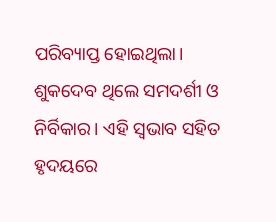ପରିବ୍ୟାପ୍ତ ହୋଇଥିଲା।
ଶୁକଦେବ ଥିଲେ ସମଦର୍ଶୀ ଓ ନିର୍ବିକାର। ଏହି ସ୍ୱଭାବ ସହିତ ହୃଦୟରେ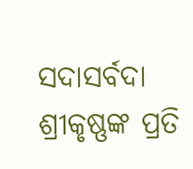ସଦାସର୍ବଦା ଶ୍ରୀକୃଷ୍ଣଙ୍କ ପ୍ରତି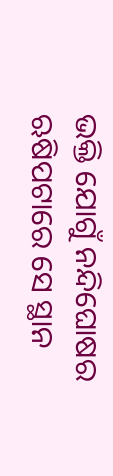ଭକ୍ତି ଯୋଗୁଁ ନନ୍ଦିଘୋଷର ଋଷିପଟାରେ ସେ ସ୍ଥାନ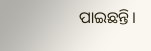ପାଇଛନ୍ତି।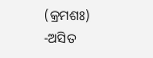(କ୍ରମଶଃ)
-ଅସିତ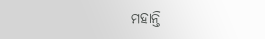ମହାନ୍ତି